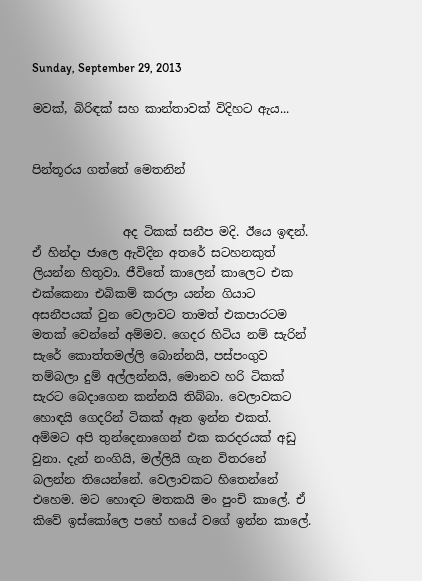Sunday, September 29, 2013

මවක්, බිරිඳක් සහ කාන්තාවක් විදිහට ඇය...


පින්තූරය ගත්තේ මෙතනින්


               අද ටිකක් සනීප මදි. ඊයෙ ඉඳන්. ඒ හින්දා ජාලෙ ඇවිදින අතරේ සටහනකුත් ලියන්න හිතුවා. ජීවිතේ කාලෙන් කාලෙට එක එක්කෙනා එබිකම් කරලා යන්න ගියාට අසනීපයක් වුන වෙලාවට තාමත් එකපාරටම මතක් වෙන්නේ අම්මව. ගෙදර හිටිය නම් සැරින් සැරේ කොත්තමල්ලි බොන්නයි, පස්පංගුව තම්බලා දුම් අල්ලන්නයි, මොනව හරි ටිකක් සැරට බෙදාගෙන කන්නයි තිබ්බා. වෙලාවකට හොඳයි ගෙදරින් ටිකක් ඈත ඉන්න එකත්. අම්මට අපි තුන්දෙනාගෙන් එක කරදරයක් අඩු වුනා. දැන් නංගියි, මල්ලියි ගැන විතරනේ බලන්න තියෙන්නේ. වෙලාවකට හිතෙන්නේ එහෙම. මට හොඳට මතකයි මං පුංචි කාලේ. ඒ කිවේ ඉස්කෝලෙ පහේ හයේ වගේ ඉන්න කාලේ.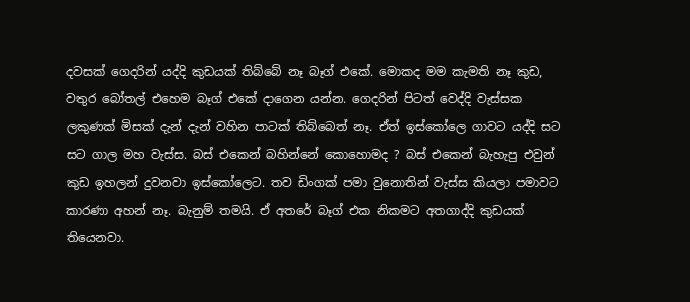දවසක් ගෙදරින් යද්දි කුඩයක් තිබ්බේ නෑ බෑග් එකේ. මොකද මම කැමති නෑ කුඩ, වතුර බෝතල් එහෙම බෑග් එකේ දාගෙන යන්න. ගෙදරින් පිටත් වෙද්දි වැස්සක ලකුණක් මිසක් දැන් දැන් වහින පාටක් තිබ්බෙත් නෑ. ඒත් ඉස්කෝලෙ ගාවට යද්දි සට සට ගාල මහ වැස්ස. බස් එකෙන් බහින්නේ කොහොමද ? බස් එකෙන් බැහැපු එවුන් කුඩ ඉහලන් දුවනවා ඉස්කෝලෙට. තව ඩිංගක් පමා වුනොතින් වැස්ස කියලා පමාවට කාරණා අහන් නෑ. බැනුම් තමයි. ඒ අතරේ බෑග් එක නිකමට අතගාද්දි කුඩයක් තියෙනවා.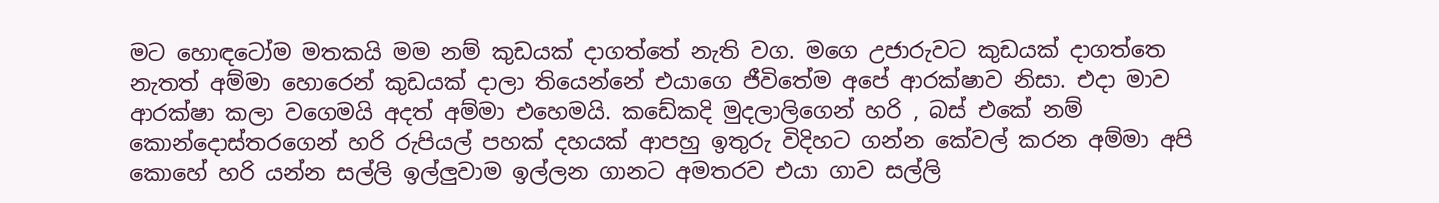මට හොඳටෝම මතකයි මම නම් කුඩයක් දාගත්තේ නැති වග. මගෙ උජාරුවට කුඩයක් දාගත්තෙ නැතත් අම්මා හොරෙන් කුඩයක් දාලා තියෙන්නේ එයාගෙ ජීවිතේම අපේ ආරක්ෂාව නිසා. එදා මාව ආරක්ෂා කලා වගෙමයි අදත් අම්මා එහෙමයි. කඩේකදි මුදලාලිගෙන් හරි , බස් එකේ නම් කොන්දොස්තරගෙන් හරි රුපියල් පහක් දහයක් ආපහු ඉතුරු විදිහට ගන්න කේවල් කරන අම්මා අපි කොහේ හරි යන්න සල්ලි ඉල්ලුවාම ඉල්ලන ගානට අමතරව එයා ගාව සල්ලි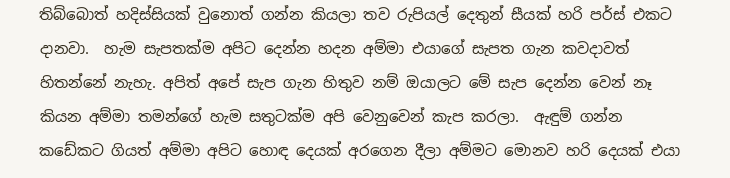තිබ්බොත් හදිස්සියක් වුනොත් ගන්න කියලා තව රුපියල් දෙතුන් සීයක් හරි පර්ස් එකට දානවා.  හැම සැපතක්ම අපිට දෙන්න හදන අම්මා එයාගේ සැපත ගැන කවදාවත් හිතන්නේ නැහැ. අපිත් අපේ සැප ගැන හිතුව නම් ඔයාලට මේ සැප දෙන්න වෙන් නෑ කියන අම්මා තමන්ගේ හැම සතුටක්ම අපි වෙනුවෙන් කැප කරලා.  ඇඳුම් ගන්න කඩේකට ගියත් අම්මා අපිට හොඳ දෙයක් අරගෙන දීලා අම්මට මොනව හරි දෙයක් එයා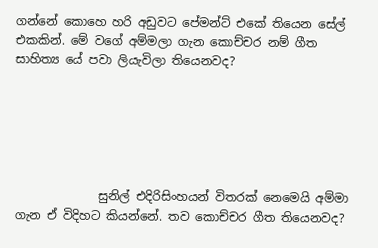ගන්නේ කොහෙ හරි අඩුවට පේමන්ට් එකේ තියෙන සේල් එකකින්. මේ වගේ අම්මලා ගැන කොච්චර නම් ගීත සාහිත්‍ය යේ පවා ලියැවිලා තියෙනවද?






              සුනිල් එදිරිසිංහයන් විතරක් නෙමෙයි අම්මා ගැන ඒ විදිහට කියන්නේ. තව කොච්චර ගීත තියෙනවද?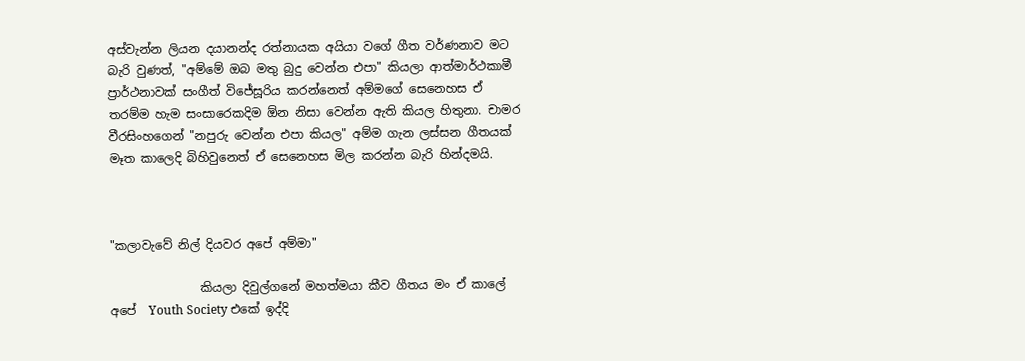අස්වැන්න ලියන දයානන්ද රත්නායක අයියා වගේ ගීත වර්ණනාව මට බැරි වුණත්, "අම්මේ ඔබ මතු බුදු වෙන්න එපා" කියලා ආත්මාර්ථකාමී ප්‍රාර්ථනාවක් සංගීත් විජේසූරිය කරන්නෙත් අම්මගේ සෙනෙහස ඒ තරම්ම හැම සංසාරෙකදිම ඕන නිසා වෙන්න ඇති කියල හිතුනා. චාමර වීරසිංහගෙන් "නපුරු වෙන්න එපා කියල" අම්ම ගැන ලස්සන ගීතයක් මෑත කාලෙදි බිහිවුනෙත් ඒ සෙනෙහස මිල කරන්න බැරි හින්දමයි.



"කලාවැවේ නිල් දියවර අපේ අම්මා"

               කියලා දිවුල්ගනේ මහත්මයා කීව ගීතය මං ඒ කාලේ අපේ  Youth Society එකේ ඉද්දි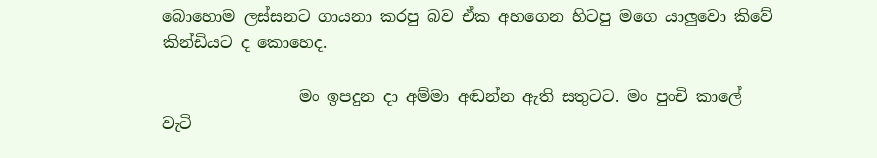බොහොම ලස්සනට ගායනා කරපු බව ඒක අහගෙන හිටපු මගෙ යාලුවො කිවේ කින්ඩියට ද කොහෙද.

                 මං ඉපදුන දා අම්මා අඬන්න ඇති සතුටට. මං පුංචි කාලේ වැටි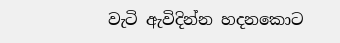වැටි ඇවිදින්න හදනකොට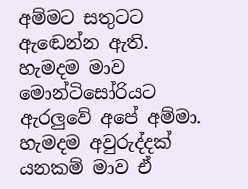අම්මට සතුටට ඇඬෙන්න ඇති. හැමදම මාව මොන්ටිසෝරියට ඇරලුවේ අපේ අම්මා.  හැමදම අවුරුද්දක් යනකම් මාව ඒ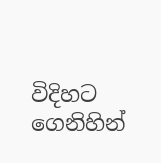විදිහට ගෙනිහින්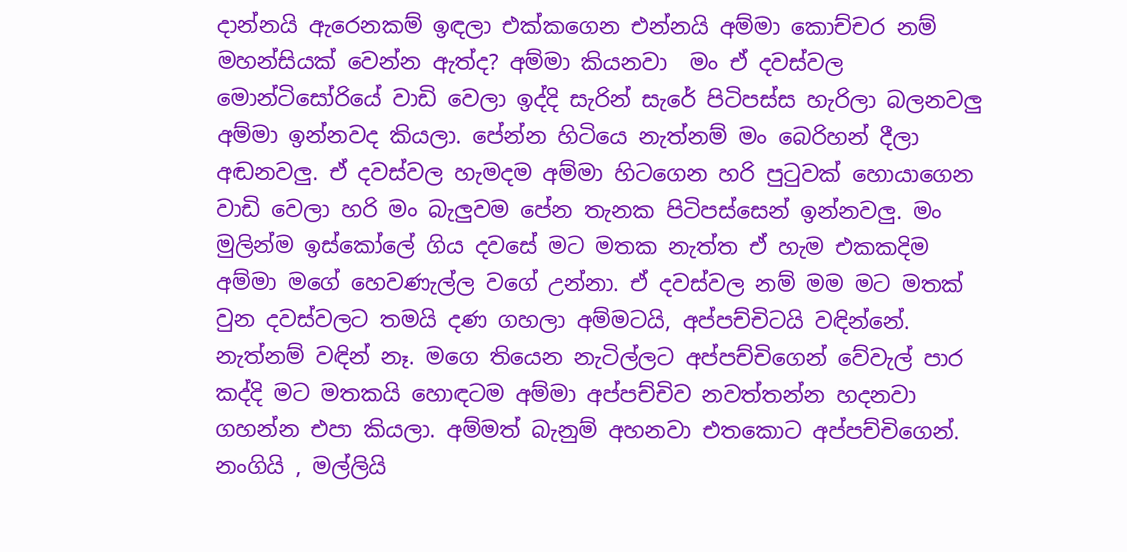දාන්නයි ඇරෙනකම් ඉඳලා එක්කගෙන එන්නයි අම්මා කොච්චර නම් මහන්සියක් වෙන්න ඇත්ද? අම්මා කියනවා  මං ඒ දවස්වල මොන්ටිසෝරියේ වාඩි වෙලා ඉද්දි සැරින් සැරේ පිටිපස්ස හැරිලා බලනවලු අම්මා ඉන්නවද කියලා. පේන්න හිටියෙ නැත්නම් මං බෙරිහන් දීලා අඬනවලු. ඒ දවස්වල හැමදම අම්මා හිටගෙන හරි පුටුවක් හොයාගෙන වාඩි වෙලා හරි මං බැලුවම පේන තැනක පිටිපස්සෙන් ඉන්නවලු. මං මුලින්ම ඉස්කෝලේ ගිය දවසේ මට මතක නැත්ත ඒ හැම එකකදිම අම්මා මගේ හෙවණැල්ල වගේ උන්නා. ඒ දවස්වල නම් මම මට මතක් වුන දවස්වලට තමයි දණ ගහලා අම්මටයි, අප්පච්චිටයි වඳින්නේ.  නැත්නම් වඳින් නෑ. මගෙ තියෙන නැටිල්ලට අප්පච්චිගෙන් වේවැල් පාර කද්දි මට මතකයි හොඳටම අම්මා අප්පච්චිව නවත්තන්න හදනවා ගහන්න එපා කියලා. අම්මත් බැනුම් අහනවා එතකොට අප්පච්චිගෙන්. නංගියි , මල්ලියි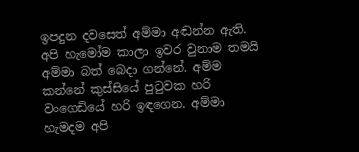ඉපදුන දවසෙත් අම්මා අඬන්න ඇති. අපි හැමෝම කාලා ඉවර වුනාම තමයි අම්මා බත් බෙදා ගන්නේ. අම්ම කන්නේ කුස්සියේ පුටුවක හරි වංගෙඩියේ හරි ඉඳගෙන. අම්මා හැමදම අපි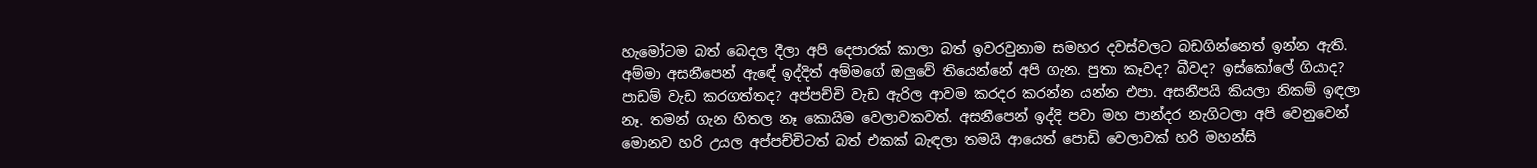හැමෝටම බත් බෙදල දීලා අපි දෙපාරක් කාලා බත් ඉවරවුනාම සමහර දවස්වලට බඩගින්නෙත් ඉන්න ඇති. අම්මා අසනීපෙන් ඇඳේ ඉද්දිත් අම්මගේ ඔලුවේ තියෙන්නේ අපි ගැන. පුතා කෑවද? බීවද? ඉස්කෝලේ ගියාද? පාඩම් වැඩ කරගත්තද? අප්පච්චි වැඩ ඇරිල ආවම කරදර කරන්න යන්න එපා. අසනීපයි කියලා නිකම් ඉඳලා නෑ. තමන් ගැන හිතල නෑ කොයිම වෙලාවකවත්. අසනීපෙන් ඉද්දි පවා මහ පාන්දර නැගිටලා අපි වෙනුවෙන් මොනව හරි උයල අප්පච්චිටත් බත් එකක් බැඳලා තමයි ආයෙත් පොඩි වෙලාවක් හරි මහන්සි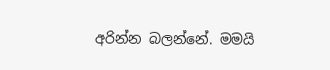අරින්න බලන්නේ. මමයි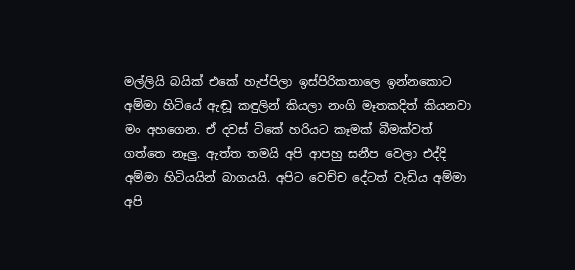මල්ලියි බයික් එකේ හැප්පිලා ඉස්පිරිකතාලෙ ඉන්නකොට අම්මා හිටියේ ඇඬූ කඳුලින් කියලා නංගි මෑතකදිත් කියනවා මං අහගෙන. ඒ දවස් ටිකේ හරියට කෑමක් බීමක්වත් ගත්තෙ නෑලු. ඇත්ත තමයි අපි ආපහු සනීප වෙලා එද්දි අම්මා හිටියයින් බාගයයි. අපිට වෙච්ච දේටත් වැඩිය අම්මා අපි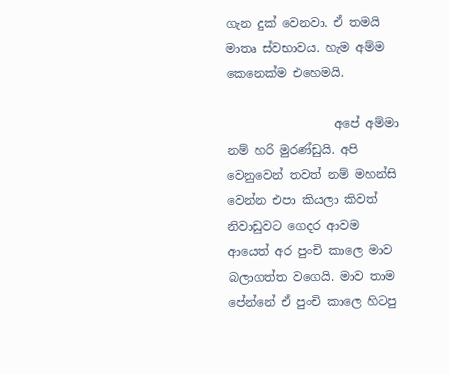ගැන දුක් වෙනවා. ඒ තමයි මාතෘ ස්වභාවය. හැම අම්ම කෙනෙක්ම එහෙමයි.

                  අපේ අම්මා නම් හරි මුරණ්ඩුයි. අපි වෙනුවෙන් තවත් නම් මහන්සි වෙන්න එපා කියලා කිවත් නිවාඩුවට ගෙදර ආවම ආයෙත් අර පුංචි කාලෙ මාව බලාගත්ත වගෙයි. මාව තාම පේන්නේ ඒ පුංචි කාලෙ හිටපු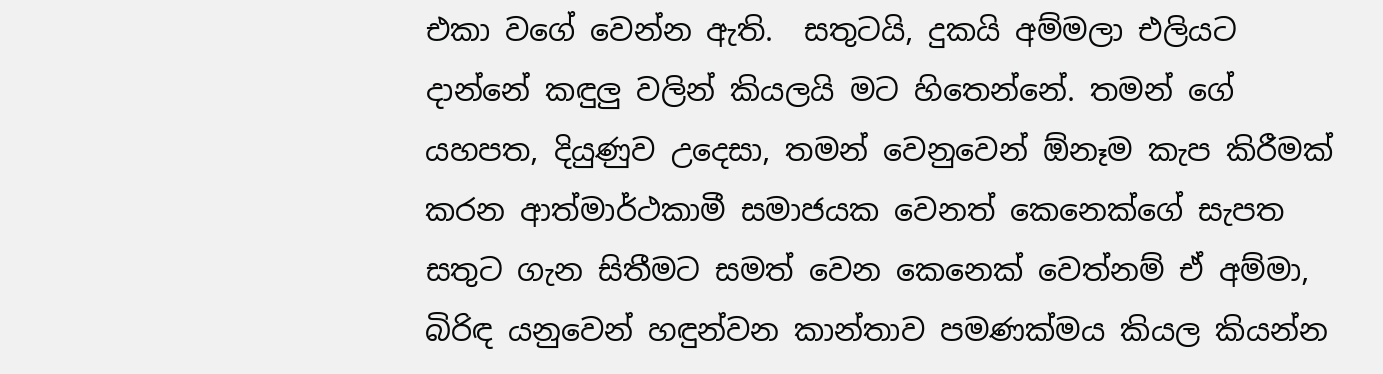එකා වගේ වෙන්න ඇති.  සතුටයි, දුකයි අම්මලා එලියට දාන්නේ කඳුලු වලින් කියලයි මට හිතෙන්නේ. තමන් ගේ යහපත, දියුණුව උදෙසා, තමන් වෙනුවෙන් ඕනෑම කැප කිරීමක් කරන ආත්මාර්ථකාමී සමාජයක වෙනත් කෙනෙක්ගේ සැපත සතුට ගැන සිතීමට සමත් වෙන කෙනෙක් වෙත්නම් ඒ අම්මා, බිරිඳ යනුවෙන් හඳුන්වන කාන්තාව පමණක්මය කියල කියන්න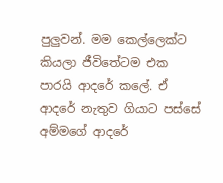පුලුවන්. මම කෙල්ලෙක්ට කියලා ජීවිතේටම එක පාරයි ආදරේ කලේ. ඒ ආදරේ නැතුව ගියාට පස්සේ අම්මගේ ආදරේ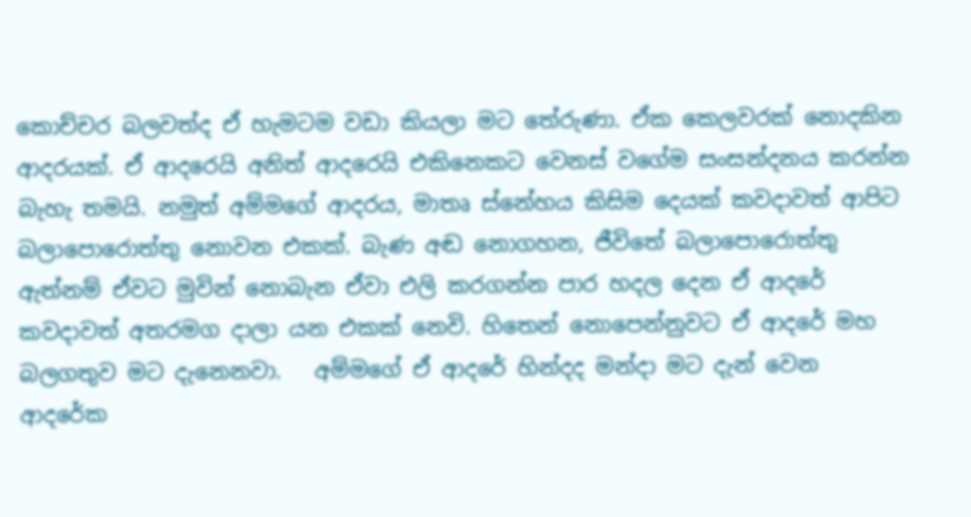කොච්චර බලවත්ද ඒ හැමටම වඩා කියලා මට තේරුණා. ඒක කෙලවරක් නොදකින ආදරයක්. ඒ ආදරෙයි අනිත් ආදරෙයි එකිනෙකට වෙනස් වගේම සංසන්දනය කරන්න බැහැ තමයි. නමුත් අම්මගේ ආදරය, මාතෘ ස්නේහය කිසිම දෙයක් කවදාවත් ආපිට බලාපොරොත්තු නොවන එකක්. බැණ අඬ නොගහන, ජීවිතේ බලාපොරොත්තු ඇත්නම් ඒවට මුවින් නොබැන ඒවා එලි කරගන්න පාර හදල දෙන ඒ ආදරේ කවදාවත් අතරමග දාලා යන එකක් නෙවි. හිතෙන් නොපෙන්නුවට ඒ ආදරේ මහ බලගතුව මට දැනෙනවා.   අම්මගේ ඒ ආදරේ හින්දද මන්දා මට දැන් වෙන ආදරේක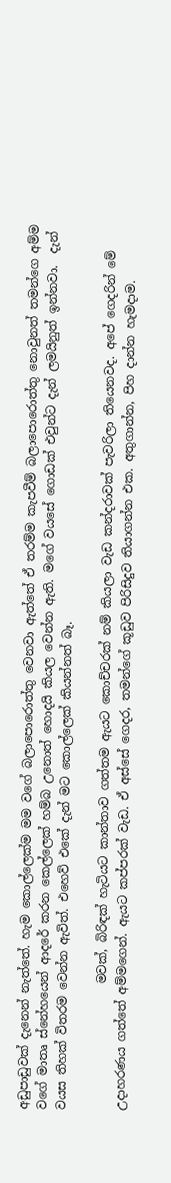අඩුපාඩුවක් දැනෙන් නැත්තේ. හැම කොල්ලෙක්ම මම වගේ බලාපොරොත්තු වෙනවා ඇත්තේ ඒ තරම්ම කැපවීම් බලාපොරොත්තු නොවුනත් තමන්ගෙ අම්ම වගේ මාතෘ ස්නේහයෙන් ආදරේ කරන කෙල්ලෙක් හම්බ උනොත් හොදයි කියල වෙන්න ඇති. මගේ වයසේ ගොඩක් එවුන්ට දැන් ලමයිනුත් ඉන්නවා.  දැන් වයස තිහක් විතරම වෙන්න ඇවිත්. එහෙව් එකේ දැන් මට කොල්ලෙක් කියන්නත් බෑ.

                     මවක්, බිරිඳක් හැටියට කාන්තාව ගත්තම ඇයට කොච්චරක් නම් කියලා වැඩ කන්දරාවක් පැවරිලා තියෙනවද. අපේ ගෙදරින් මේ උදාහරණය ගත්තේ අම්මගෙන්. ඇයට කප්පරක් වැඩ. ඒ අස්සේ ගෙදර, තමන්ගේ කූඩුව පිරිසිදුව තියාගන්න එක. අතුගාන්න, පිහ දාන්න හැමදාම.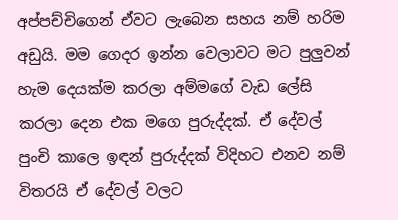අප්පච්චිගෙන් ඒවට ලැබෙන සහය නම් හරිම අඩුයි. මම ගෙදර ඉන්න වෙලාවට මට පුලුවන් හැම දෙයක්ම කරලා අම්මගේ වැඩ ලේසි කරලා දෙන එක මගෙ පුරුද්දක්. ඒ දේවල් පුංචි කාලෙ ඉඳන් පුරුද්දක් විදිහට එනව නම් විතරයි ඒ දේවල් වලට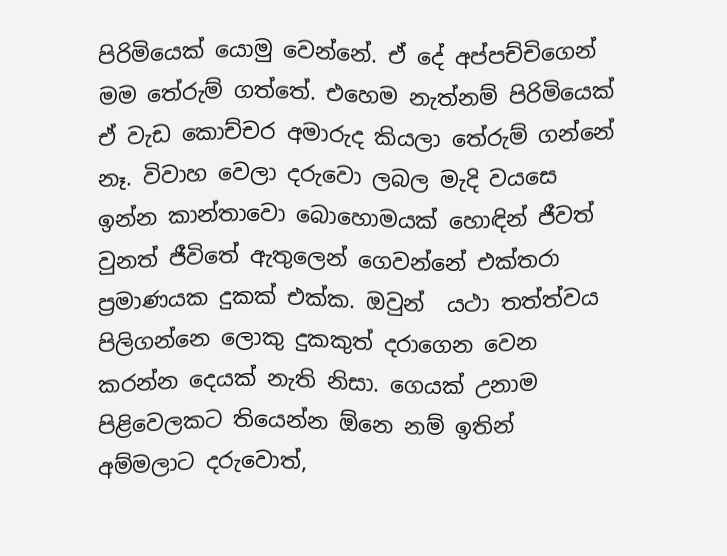පිරිමියෙක් යොමු වෙන්නේ. ඒ දේ අප්පච්චිගෙන් මම තේරුම් ගත්තේ. එහෙම නැත්නම් පිරිමියෙක් ඒ වැඩ කොච්චර අමාරුද කියලා තේරුම් ගන්නේ නෑ. විවාහ වෙලා දරුවො ලබල මැදි වයසෙ ඉන්න කාන්තාවො බොහොමයක් හොඳින් ජීවත් වුනත් ජීවිතේ ඇතුලෙන් ගෙවන්නේ එක්තරා ප්‍රමාණයක දුකක් එක්ක. ඔවුන්  යථා තත්ත්වය පිලිගන්නෙ ලොකු දුකකුත් දරාගෙන වෙන කරන්න දෙයක් නැති නිසා. ගෙයක් උනාම පිළිවෙලකට තියෙන්න ඕනෙ නම් ඉතින් අම්මලාට දරුවොත්,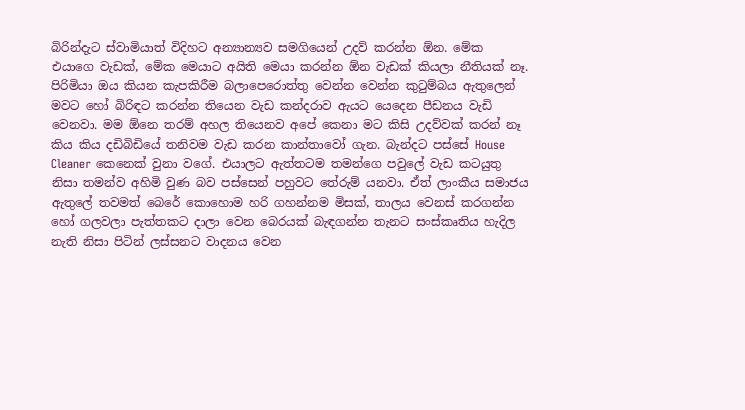බිරින්දැට ස්වාමියාත් විදිහට අන්‍යාන්‍යව සමගියෙන් උදව් කරන්න ඕන. මේක එයාගෙ වැඩක්, මේක මෙයාට අයිති මෙයා කරන්න ඕන වැඩක් කියලා නීතියක් නෑ.  පිරිමියා ඔය කියන කැපකිරීම බලාපෙරොත්තු වෙන්න වෙන්න කුටුම්බය ඇතුලෙන් මවට හෝ බිරිඳට කරන්න තියෙන වැඩ කන්දරාව ඇයට යෙදෙන පීඩනය වැඩි වෙනවා. මම ඕනෙ තරම් අහල තියෙනව අපේ කෙනා මට කිසි උදව්වක් කරන් නෑ කිය කිය දඩිබිඩියේ තනිවම වැඩ කරන කාන්තාවෝ ගැන. බැන්දට පස්සේ House Cleaner කෙනෙක් වුනා වගේ. එයාලට ඇත්තටම තමන්ගෙ පවුලේ වැඩ කටයුතු නිසා තමන්ව අහිමි වුණ බව පස්සෙන් පහුවට තේරුම් යනවා. ඒත් ලාංකීය සමාජය ඇතුලේ තවමත් බෙරේ කොහොම හරි ගහන්නම මිසක්, තාලය වෙනස් කරගන්න හෝ ගලවලා පැත්තකට දාලා වෙන බෙරයක් බැඳගන්න තැනට සංස්කෘතිය හැදිල නැති නිසා පිටින් ලස්සනට වාදනය වෙන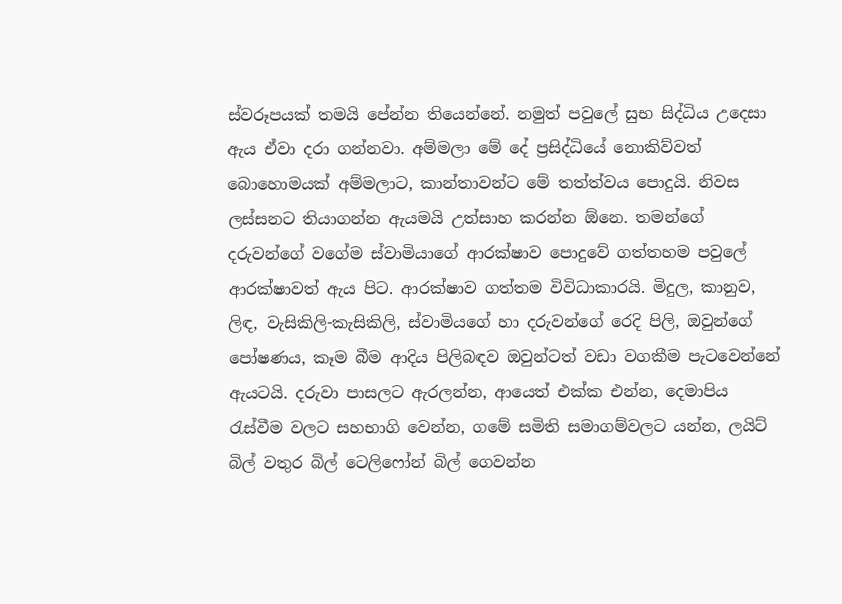ස්වරූපයක් තමයි පේන්න තියෙන්නේ. නමුත් පවුලේ සුභ සිද්ධිය උදෙසා ඇය ඒවා දරා ගන්නවා. අම්මලා මේ දේ ප්‍රසිද්ධියේ නොකිව්වත් බොහොමයක් අම්මලාට, කාන්තාවන්ට මේ තත්ත්වය පොදුයි. නිවස ලස්සනට තියාගන්න ඇයමයි උත්සාහ කරන්න ඕනෙ. තමන්ගේ දරුවන්ගේ වගේම ස්වාමියාගේ ආරක්ෂාව පොදුවේ ගත්තහම පවුලේ ආරක්ෂාවත් ඇය පිට. ආරක්ෂාව ගත්තම විවිධාකාරයි. මිදුල, කානුව, ලිඳ, වැසිකිලි-කැසිකිලි, ස්වාමියගේ හා දරුවන්ගේ රෙදි පිලි, ඔවුන්ගේ පෝෂණය, කෑම බීම ආදිය පිලිබඳව ඔවුන්ටත් වඩා වගකීම පැටවෙන්නේ ඇයටයි. දරුවා පාසලට ඇරලන්න, ආයෙත් එක්ක එන්න, දෙමාපිය රැස්වීම වලට සහභාගි වෙන්න, ගමේ සමිති සමාගම්වලට යන්න, ලයිට් බිල් වතුර බිල් ටෙලිෆෝන් බිල් ගෙවන්න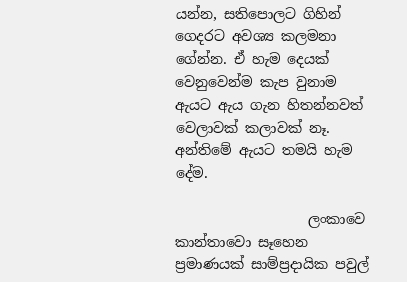යන්න, සතිපොලට ගිහින් ගෙදරට අවශ්‍ය කලමනා ගේන්න. ඒ හැම දෙයක් වෙනුවෙන්ම කැප වුනාම ඇයට ඇය ගැන හිතන්නවත් වෙලාවක් කලාවක් නෑ. අන්තිමේ ඇයට තමයි හැම දේම.

                   ලංකාවෙ කාන්තාවො සෑහෙන ප්‍රමාණයක් සාම්ප්‍රදායික පවුල්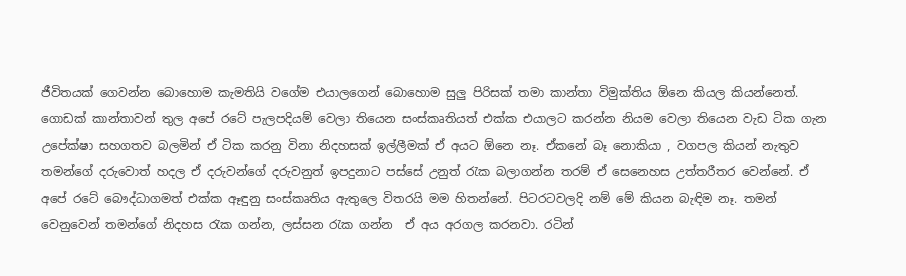ජීවිතයක් ගෙවන්න බොහොම කැමතියි වගේම එයාලගෙන් බොහොම සුලු පිරිසක් තමා කාන්තා විමුක්තිය ඕනෙ කියල කියන්නෙත්. ගොඩක් කාන්තාවන් තුල අපේ රටේ පැලපදියම් වෙලා තියෙන සංස්කෘතියත් එක්ක එයාලට කරන්න නියම වෙලා තියෙන වැඩ ටික ගැන උපේක්ෂා සහගතව බලමින් ඒ ටික කරනු විනා නිදහසක් ඉල්ලීමක් ඒ අයට ඕනෙ නෑ. ඒකනේ බෑ නොකියා , වගපල කියන් නැතුව තමන්ගේ දරුවොත් හදල ඒ දරුවන්ගේ දරුවනුත් ඉපදුනාට පස්සේ උනුත් රැක බලාගන්න තරම් ඒ සෙනෙහස උත්තරීතර වෙන්නේ. ඒ අපේ රටේ බෞද්ධාගමත් එක්ක ඈඳුනු සංස්කෘතිය ඇතුලෙ විතරයි මම හිතන්නේ. පිටරටවලදි නම් මේ කියන බැඳිම නෑ. තමන් වෙනුවෙන් තමන්ගේ නිදහස රැක ගන්න, ලස්සන රැක ගන්න  ඒ අය අරගල කරනවා. රටින්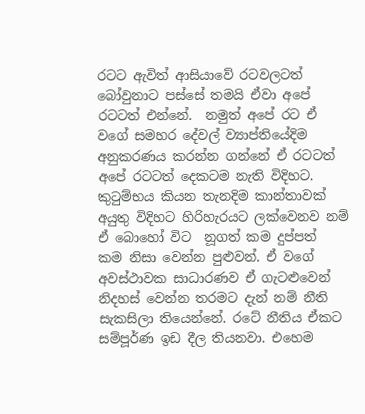රටට ඇවිත් ආසියාවේ රටවලටත් බෝවුනාට පස්සේ තමයි ඒවා අපේ රටටත් එන්නේ.  නමුත් අපේ රට ඒ වගේ සමහර දේවල් ව්‍යාප්තියේදිම අනුකරණය කරන්න ගන්නේ ඒ රටටත් අපේ රටටත් දෙකටම නැති විදිහට. කුටුම්භය කියන තැනදිම කාන්තාවක් අයුතු විදිහට හිරිහැරයට ලක්වෙනව නම්  ඒ බොහෝ විට  නූගත් කම දුප්පත් කම ‍නිසා වෙන්න පුළුවන්. ඒ වගේ අවස්ථාවක සාධාරණව ඒ ගැටළුවෙන් නිදහස් වෙන්න තරමට දැන් නම් නීති සැකසිලා තියෙන්නේ. රටේ නීතිය ඒකට සම්පූර්ණ ඉඩ දීල තියනවා. එහෙම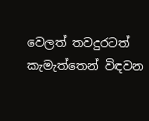වෙලත් තවදුරටත් කැමැත්තෙන් විඳවන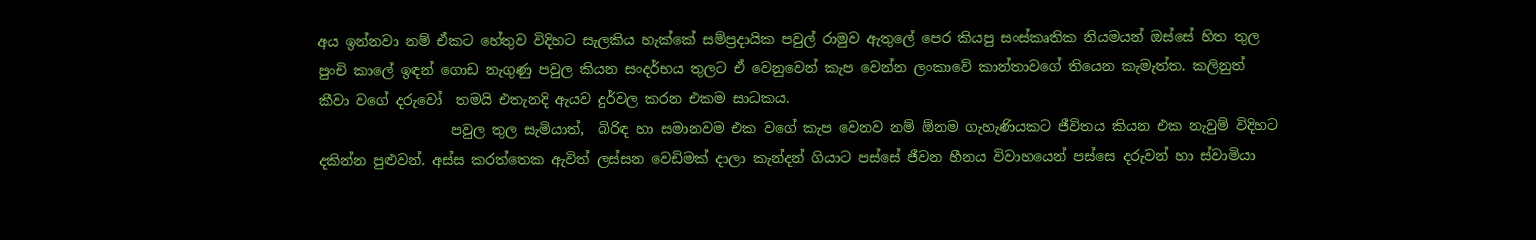අය ඉන්නවා නම් ඒකට හේතුව විදිහට සැලකිය හැක්කේ සම්ප්‍රදායික පවුල් රාමුව ඇතුලේ පෙර කියපු සංස්කෘතික නියමයන් ඔස්සේ හිත තුල පුංචි කාලේ ඉඳන් ගොඩ නැගුණු පවුල කියන සංදර්භය තුලට ඒ වෙනුවෙන් කැප වෙන්න ලංකාවේ කාන්තාවගේ තියෙන කැමැත්ත. කලිනුත් කීවා වගේ දරුවෝ  තමයි එතැනදි ඇයව දුර්වල කරන එකම සාධකය.
                   පවුල තුල සැමියාත්,  බිරිඳ හා සමානවම එක වගේ කැප වෙනව නම් ඕනම ගැහැණියකට ජීවිතය කියන එක නැවුම් විදිහට දකින්න පුළුවන්. අස්ස කරත්තෙක ඇවිත් ලස්සන වෙඩිමක් දාලා කැන්දන් ගියාට පස්සේ ජීවන හීනය විවාහයෙන් පස්සෙ දරුවන් හා ස්වාමියා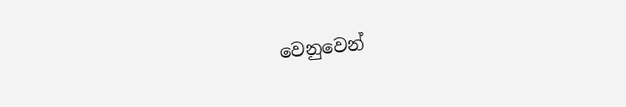වෙනුවෙන්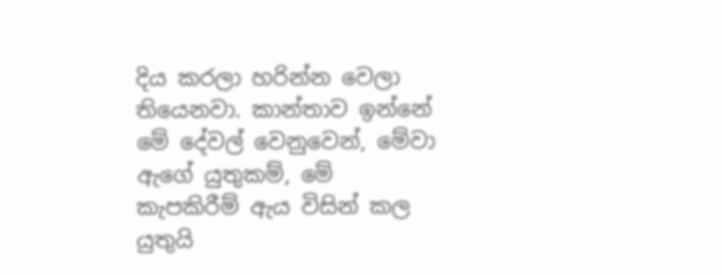දිය කරලා හරින්න වෙලා තියෙනවා. කාන්තාව ඉන්නේ මේ දේවල් වෙනුවෙන්, මේවා ඇගේ යුතුකම්, මේ කැපකිරීම් ඇය විසින් කල යුතුයි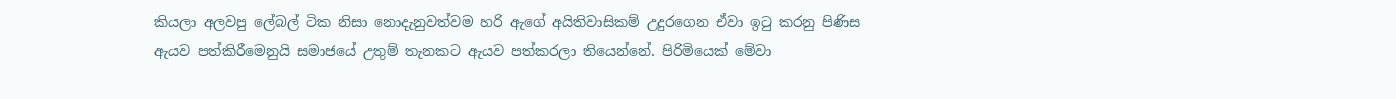කියලා අලවපු ලේබල් ටික නිසා නොදැනුවත්වම හරි ඇගේ අයිතිවාසිකම් උදුරගෙන ඒවා ඉටු කරනු පිණිස ඇයව පත්කිරීමෙනුයි සමාජයේ උතුම් තැනකට ඇයව පත්කරලා තියෙන්නේ. පිරිමියෙක් මේවා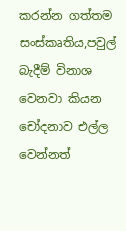කරන්න ගත්තම සංස්කෘතිය,පවුල් බැදීම් විනාශ වෙනවා කියන චෝදනාව එල්ල වෙන්නත්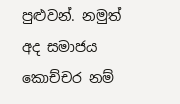පුළුවන්. නමුත් අද සමාජය කොච්චර නම්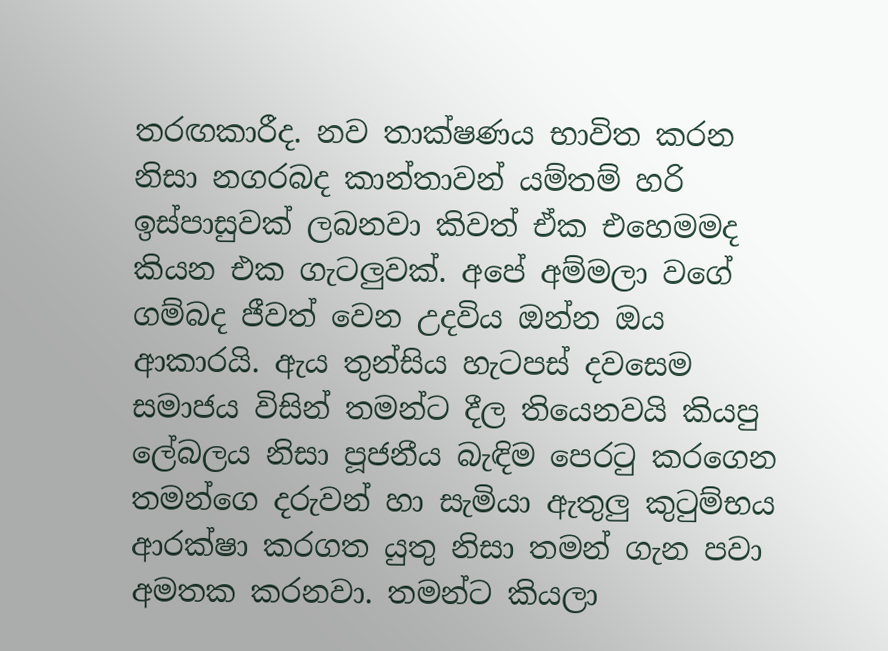තරඟකාරීද. නව තාක්ෂණය භාවිත කරන නිසා ‍නගරබද කාන්තාවන් යම්තම් හරි ඉස්පාසුවක් ලබනවා කිවත් ඒක එහෙමමද කියන එක ගැටලුවක්. අපේ අම්මලා වගේ ගම්බද ජීවත් වෙන උදවිය ඔන්න ඔය ආකාරයි. ඇය තුන්සිය හැටපස් දවසෙම සමාජය විසින් තමන්ට දීල තියෙනවයි කියපු ලේබලය නිසා පූජනීය බැඳිම පෙරටු කරගෙන තමන්ගෙ දරුවන් හා සැමියා ඇතුලු කුටුම්භය ආරක්ෂා කරගත යුතු නිසා තමන් ගැන පවා අමතක කරනවා. තමන්ට කියලා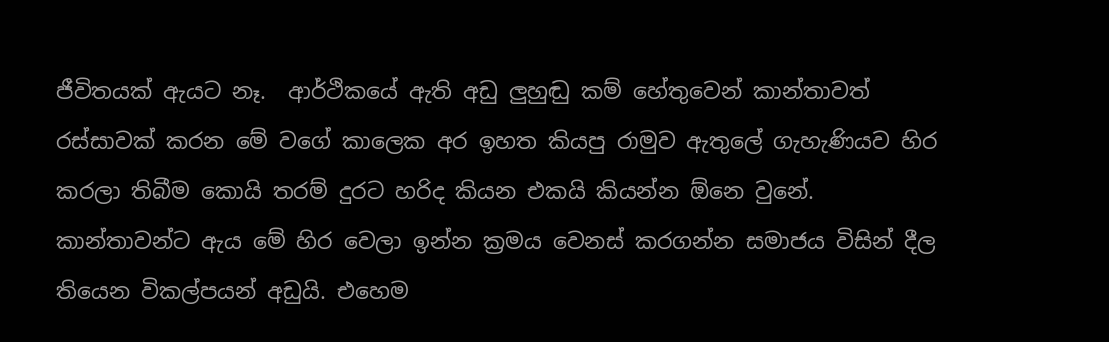ජීවිතයක් ඇයට නෑ.  ආර්ථිකයේ ඇති අඩු ලුහුඬු කම් හේතුවෙන් කාන්තාවත් රස්සාවක් කරන මේ වගේ කාලෙක අර ඉහත කියපු රාමුව ඇතුලේ ගැහැණියව හිර කරලා තිබීම කොයි තරම් දුරට හරිද කියන එකයි කියන්න ඕනෙ වුනේ. කාන්තාවන්ට ඇය මේ හිර වෙලා ඉන්න ක්‍රමය වෙනස් කරගන්න සමාජය විසින් දීල තියෙන විකල්පයන් අඩුයි. එහෙම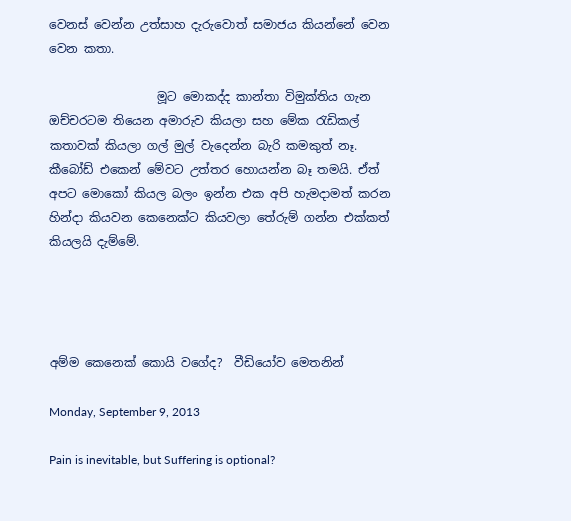වෙනස් වෙන්න උත්සාහ දැරුවොත් සමාජය කියන්නේ වෙන වෙන කතා.

                  මූට මොකද්ද කාන්තා විමුක්තිය ගැන ඔච්චරටම තියෙන අමාරුව කියලා සහ මේක රැඩිකල් කතාවක් කියලා ගල් මුල් වැදෙන්න බැරි කමකුත් නෑ. කීබෝඩ් එකෙන් මේවට උත්තර හොයන්න බෑ තමයි. ඒත් අපට මොකෝ කියල බලං ඉන්න එක අපි හැමදාමත් කරන හින්දා කියවන කෙනෙක්ට කියවලා තේරුම් ගන්න එක්කත් කියලයි දැම්මේ.




අම්ම කෙනෙක් කොයි වගේද?  වීඩියෝව මෙතනින්

Monday, September 9, 2013

Pain is inevitable, but Suffering is optional?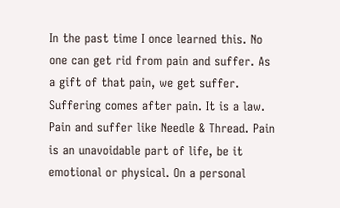In the past time I once learned this. No one can get rid from pain and suffer. As a gift of that pain, we get suffer. Suffering comes after pain. It is a law. Pain and suffer like Needle & Thread. Pain is an unavoidable part of life, be it emotional or physical. On a personal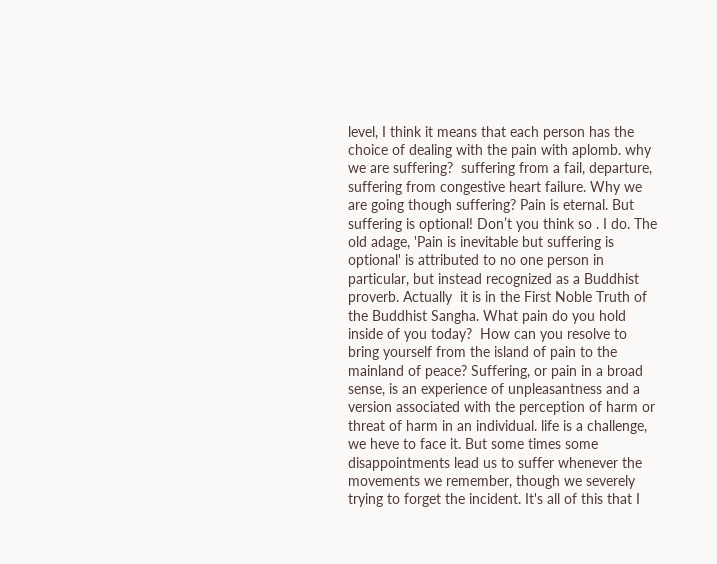level, I think it means that each person has the choice of dealing with the pain with aplomb. why we are suffering?  suffering from a fail, departure, suffering from congestive heart failure. Why we are going though suffering? Pain is eternal. But suffering is optional! Don’t you think so . I do. The old adage, 'Pain is inevitable but suffering is optional' is attributed to no one person in particular, but instead recognized as a Buddhist proverb. Actually  it is in the First Noble Truth of the Buddhist Sangha. What pain do you hold inside of you today?  How can you resolve to bring yourself from the island of pain to the mainland of peace? Suffering, or pain in a broad sense, is an experience of unpleasantness and a version associated with the perception of harm or threat of harm in an individual. life is a challenge, we heve to face it. But some times some disappointments lead us to suffer whenever the movements we remember, though we severely trying to forget the incident. It's all of this that I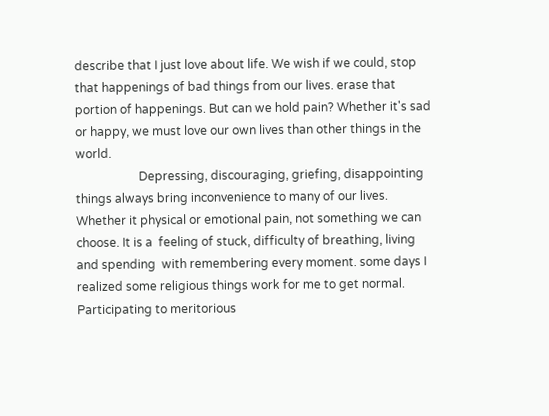describe that I just love about life. We wish if we could, stop that happenings of bad things from our lives. erase that portion of happenings. But can we hold pain? Whether it's sad or happy, we must love our own lives than other things in the world.
                     Depressing, discouraging, griefing, disappointing  things always bring inconvenience to many of our lives. Whether it physical or emotional pain, not something we can choose. It is a  feeling of stuck, difficulty of breathing, living and spending  with remembering every moment. some days I realized some religious things work for me to get normal. Participating to meritorious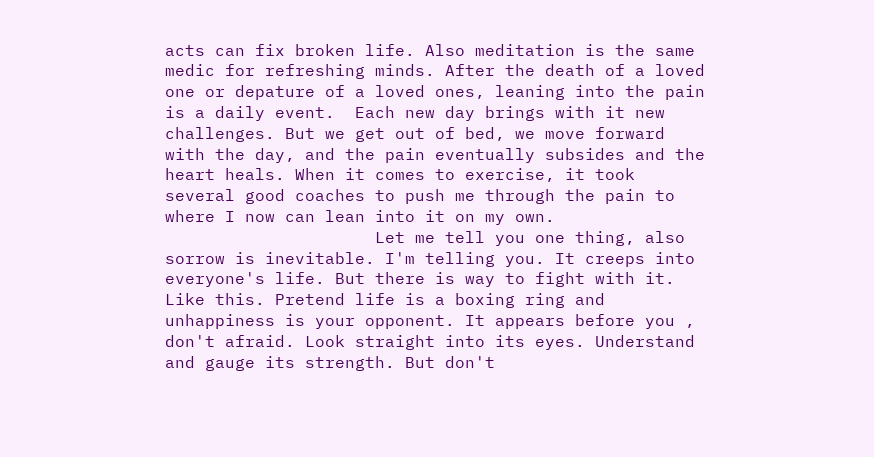acts can fix broken life. Also meditation is the same medic for refreshing minds. After the death of a loved one or depature of a loved ones, leaning into the pain is a daily event.  Each new day brings with it new challenges. But we get out of bed, we move forward with the day, and the pain eventually subsides and the heart heals. When it comes to exercise, it took several good coaches to push me through the pain to where I now can lean into it on my own.
                     Let me tell you one thing, also sorrow is inevitable. I'm telling you. It creeps into everyone's life. But there is way to fight with it. Like this. Pretend life is a boxing ring and unhappiness is your opponent. It appears before you , don't afraid. Look straight into its eyes. Understand and gauge its strength. But don't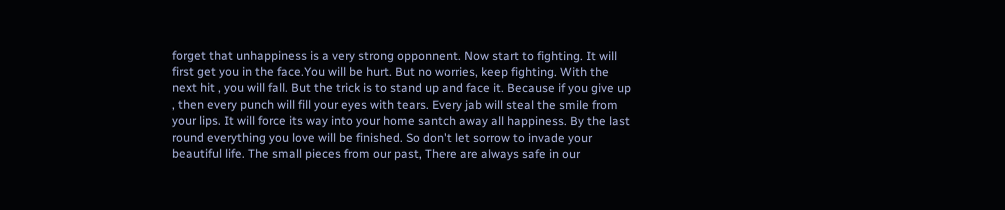forget that unhappiness is a very strong opponnent. Now start to fighting. It will first get you in the face.You will be hurt. But no worries, keep fighting. With the next hit , you will fall. But the trick is to stand up and face it. Because if you give up , then every punch will fill your eyes with tears. Every jab will steal the smile from your lips. It will force its way into your home santch away all happiness. By the last round everything you love will be finished. So don't let sorrow to invade your beautiful life. The small pieces from our past, There are always safe in our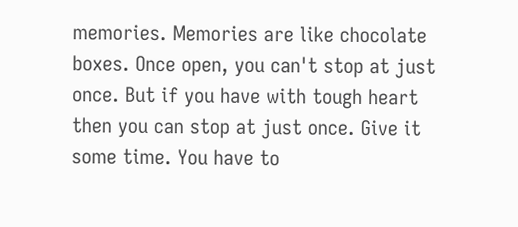memories. Memories are like chocolate boxes. Once open, you can't stop at just once. But if you have with tough heart  then you can stop at just once. Give it some time. You have to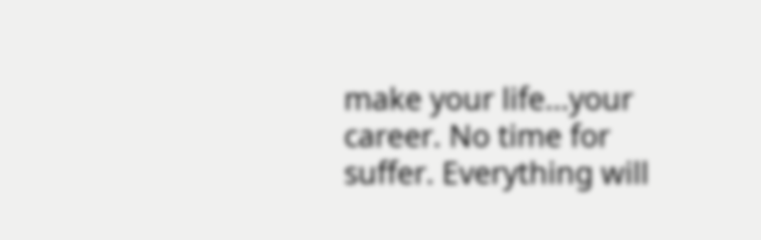make your life...your career. No time for suffer. Everything will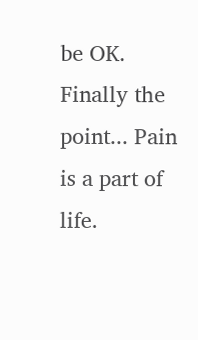be OK. Finally the point... Pain is a part of life.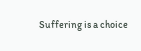Suffering is a choice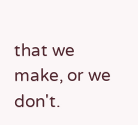that we make, or we don't.